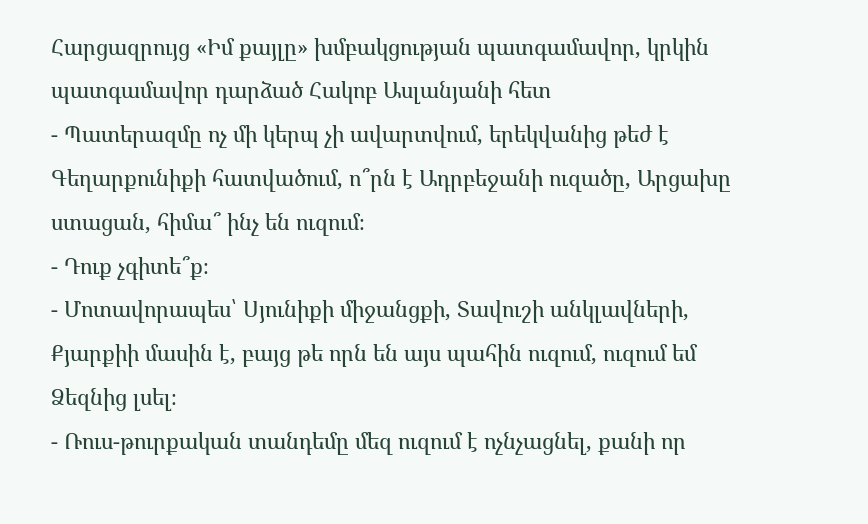Հարցազրույց «Իմ քայլը» խմբակցության պատգամավոր, կրկին պատգամավոր դարձած Հակոբ Ասլանյանի հետ
- Պատերազմը ոչ մի կերպ չի ավարտվում, երեկվանից թեժ է Գեղարքունիքի հատվածում, ո՞րն է Ադրբեջանի ուզածը, Արցախը ստացան, հիմա՞ ինչ են ուզում։
- Դուք չգիտե՞ք։
- Մոտավորապես՝ Սյունիքի միջանցքի, Տավուշի անկլավների, Քյարքիի մասին է, բայց թե որն են այս պահին ուզում, ուզում եմ Ձեզնից լսել։
- Ռուս-թուրքական տանդեմը մեզ ուզում է ոչնչացնել, քանի որ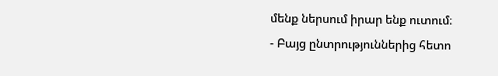մենք ներսում իրար ենք ուտում։
- Բայց ընտրություններից հետո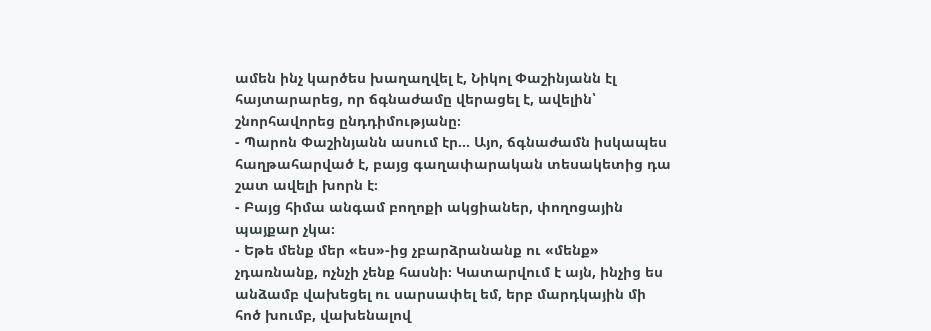ամեն ինչ կարծես խաղաղվել է, Նիկոլ Փաշինյանն էլ հայտարարեց, որ ճգնաժամը վերացել է, ավելին՝ շնորհավորեց ընդդիմությանը։
- Պարոն Փաշինյանն ասում էր... Այո, ճգնաժամն իսկապես հաղթահարված է, բայց գաղափարական տեսակետից դա շատ ավելի խորն է։
- Բայց հիմա անգամ բողոքի ակցիաներ, փողոցային պայքար չկա։
- Եթե մենք մեր «ես»-ից չբարձրանանք ու «մենք» չդառնանք, ոչնչի չենք հասնի։ Կատարվում է այն, ինչից ես անձամբ վախեցել ու սարսափել եմ, երբ մարդկային մի հոծ խումբ, վախենալով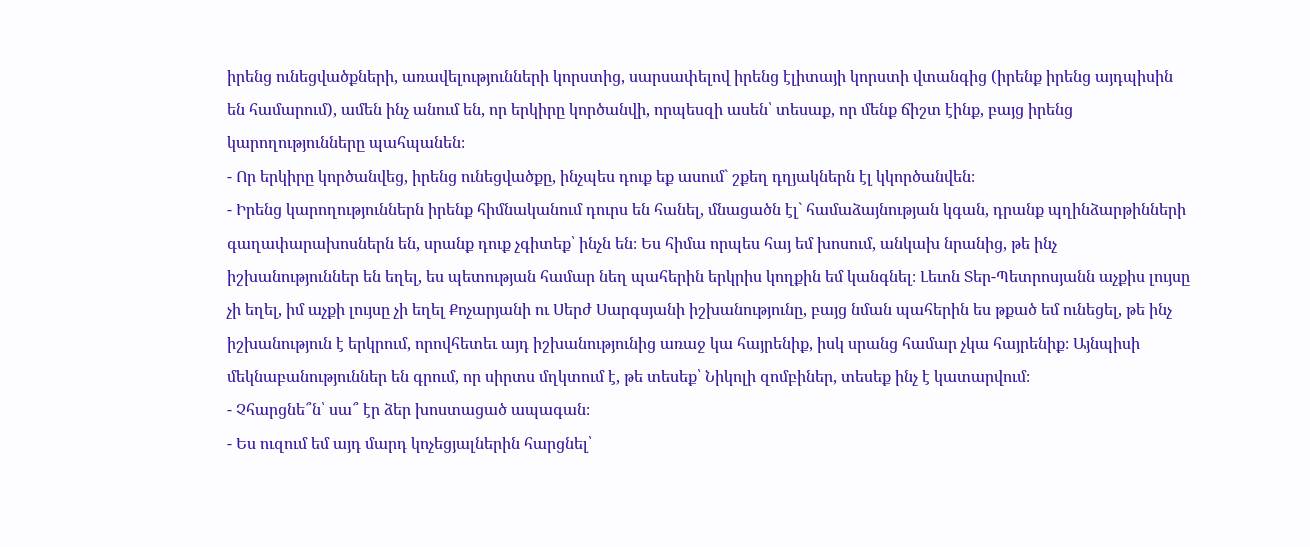իրենց ունեցվածքների, առավելությունների կորստից, սարսափելով իրենց էլիտայի կորստի վտանգից (իրենք իրենց այդպիսին են համարում), ամեն ինչ անում են, որ երկիրը կործանվի, որպեսզի ասեն՝ տեսաք, որ մենք ճիշտ էինք, բայց իրենց կարողությունները պահպանեն։
- Որ երկիրը կործանվեց, իրենց ունեցվածքը, ինչպես դուք եք ասում` շքեղ դղյակներն էլ կկործանվեն։
- Իրենց կարողություններն իրենք հիմնականում դուրս են հանել, մնացածն էլ` համաձայնության կգան, դրանք պղինձարթինների գաղափարախոսներն են, սրանք դուք չգիտեք՝ ինչն են։ Ես հիմա որպես հայ եմ խոսում, անկախ նրանից, թե ինչ իշխանություններ են եղել, ես պետության համար նեղ պահերին երկրիս կողքին եմ կանգնել։ Լեւոն Տեր-Պետրոսյանն աչքիս լույսը չի եղել, իմ աչքի լույսը չի եղել Քոչարյանի ու Սերժ Սարգսյանի իշխանությունը, բայց նման պահերին ես թքած եմ ունեցել, թե ինչ իշխանություն է երկրում, որովհետեւ այդ իշխանությունից առաջ կա հայրենիք, իսկ սրանց համար չկա հայրենիք։ Այնպիսի մեկնաբանություններ են գրում, որ սիրտս մղկտում է, թե տեսեք՝ Նիկոլի զոմբիներ, տեսեք ինչ է կատարվում։
- Չհարցնե՞ն՝ սա՞ էր ձեր խոստացած ապագան։
- Ես ուզում եմ այդ մարդ կոչեցյալներին հարցնել՝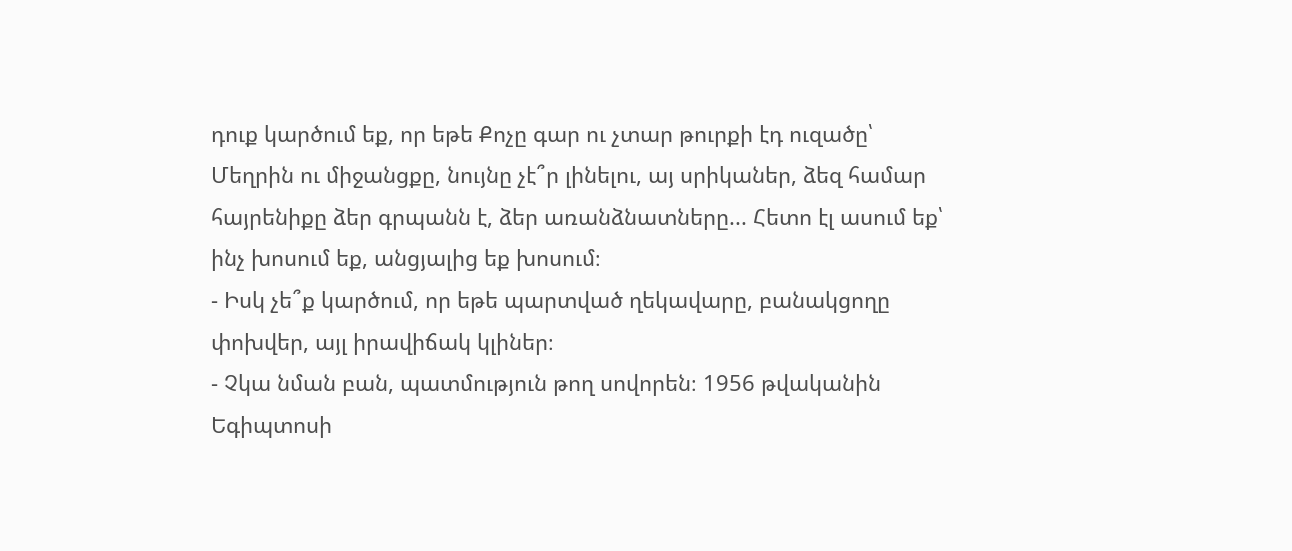դուք կարծում եք, որ եթե Քոչը գար ու չտար թուրքի էդ ուզածը՝ Մեղրին ու միջանցքը, նույնը չէ՞ր լինելու, այ սրիկաներ, ձեզ համար հայրենիքը ձեր գրպանն է, ձեր առանձնատները... Հետո էլ ասում եք՝ ինչ խոսում եք, անցյալից եք խոսում։
- Իսկ չե՞ք կարծում, որ եթե պարտված ղեկավարը, բանակցողը փոխվեր, այլ իրավիճակ կլիներ։
- Չկա նման բան, պատմություն թող սովորեն։ 1956 թվականին Եգիպտոսի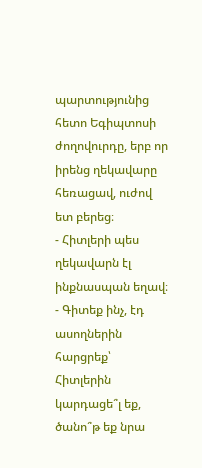պարտությունից հետո Եգիպտոսի ժողովուրդը, երբ որ իրենց ղեկավարը հեռացավ, ուժով ետ բերեց։
- Հիտլերի պես ղեկավարն էլ ինքնասպան եղավ։
- Գիտեք ինչ, էդ ասողներին հարցրեք՝ Հիտլերին կարդացե՞լ եք, ծանո՞թ եք նրա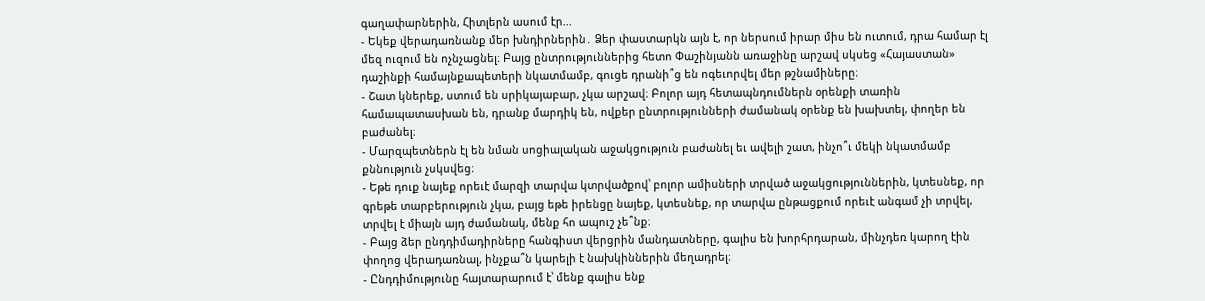գաղափարներին, Հիտլերն ասում էր...
- Եկեք վերադառնանք մեր խնդիրներին․ Ձեր փաստարկն այն է, որ ներսում իրար միս են ուտում, դրա համար էլ մեզ ուզում են ոչնչացնել։ Բայց ընտրություններից հետո Փաշինյանն առաջինը արշավ սկսեց «Հայաստան» դաշինքի համայնքապետերի նկատմամբ, գուցե դրանի՞ց են ոգեւորվել մեր թշնամիները։
- Շատ կներեք, ստում են սրիկայաբար, չկա արշավ։ Բոլոր այդ հետապնդումներն օրենքի տառին համապատասխան են, դրանք մարդիկ են, ովքեր ընտրությունների ժամանակ օրենք են խախտել, փողեր են բաժանել։
- Մարզպետներն էլ են նման սոցիալական աջակցություն բաժանել եւ ավելի շատ, ինչո՞ւ մեկի նկատմամբ քննություն չսկսվեց։
- Եթե դուք նայեք որեւէ մարզի տարվա կտրվածքով՝ բոլոր ամիսների տրված աջակցություններին, կտեսնեք, որ գրեթե տարբերություն չկա, բայց եթե իրենցը նայեք, կտեսնեք, որ տարվա ընթացքում որեւէ անգամ չի տրվել, տրվել է միայն այդ ժամանակ, մենք հո ապուշ չե՞նք։
- Բայց ձեր ընդդիմադիրները հանգիստ վերցրին մանդատները, գալիս են խորհրդարան, մինչդեռ կարող էին փողոց վերադառնալ, ինչքա՞ն կարելի է նախկիններին մեղադրել։
- Ընդդիմությունը հայտարարում է՝ մենք գալիս ենք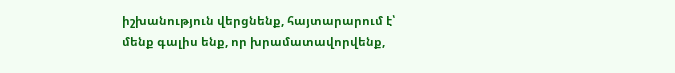իշխանություն վերցնենք, հայտարարում է՝ մենք գալիս ենք, որ խրամատավորվենք,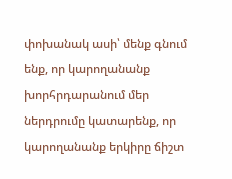փոխանակ ասի՝ մենք գնում ենք, որ կարողանանք խորհրդարանում մեր ներդրումը կատարենք, որ կարողանանք երկիրը ճիշտ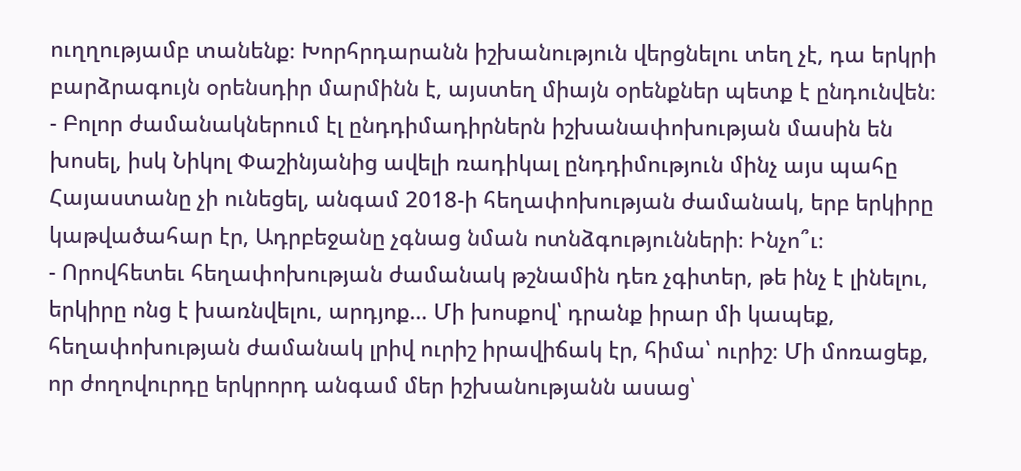ուղղությամբ տանենք։ Խորհրդարանն իշխանություն վերցնելու տեղ չէ, դա երկրի բարձրագույն օրենսդիր մարմինն է, այստեղ միայն օրենքներ պետք է ընդունվեն։
- Բոլոր ժամանակներում էլ ընդդիմադիրներն իշխանափոխության մասին են խոսել, իսկ Նիկոլ Փաշինյանից ավելի ռադիկալ ընդդիմություն մինչ այս պահը Հայաստանը չի ունեցել, անգամ 2018-ի հեղափոխության ժամանակ, երբ երկիրը կաթվածահար էր, Ադրբեջանը չգնաց նման ոտնձգությունների։ Ինչո՞ւ։
- Որովհետեւ հեղափոխության ժամանակ թշնամին դեռ չգիտեր, թե ինչ է լինելու, երկիրը ոնց է խառնվելու, արդյոք… Մի խոսքով՝ դրանք իրար մի կապեք, հեղափոխության ժամանակ լրիվ ուրիշ իրավիճակ էր, հիմա՝ ուրիշ։ Մի մոռացեք, որ ժողովուրդը երկրորդ անգամ մեր իշխանությանն ասաց՝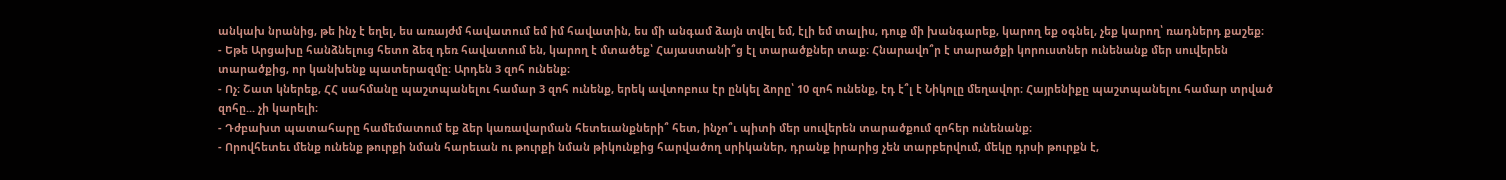անկախ նրանից, թե ինչ է եղել, ես առայժմ հավատում եմ իմ հավատին, ես մի անգամ ձայն տվել եմ, էլի եմ տալիս, դուք մի խանգարեք, կարող եք օգնել, չեք կարող՝ ռադներդ քաշեք։
- Եթե Արցախը հանձնելուց հետո ձեզ դեռ հավատում են, կարող է մտածեք՝ Հայաստանի՞ց էլ տարածքներ տաք։ Հնարավո՞ր է տարածքի կորուստներ ունենանք մեր սուվերեն տարածքից, որ կանխենք պատերազմը։ Արդեն 3 զոհ ունենք։
- Ոչ։ Շատ կներեք, ՀՀ սահմանը պաշտպանելու համար 3 զոհ ունենք, երեկ ավտոբուս էր ընկել ձորը՝ 10 զոհ ունենք, էդ է՞լ է Նիկոլը մեղավոր։ Հայրենիքը պաշտպանելու համար տրված զոհը... չի կարելի։
- Դժբախտ պատահարը համեմատում եք ձեր կառավարման հետեւանքների՞ հետ, ինչո՞ւ պիտի մեր սուվերեն տարածքում զոհեր ունենանք։
- Որովհետեւ մենք ունենք թուրքի նման հարեւան ու թուրքի նման թիկունքից հարվածող սրիկաներ, դրանք իրարից չեն տարբերվում, մեկը դրսի թուրքն է,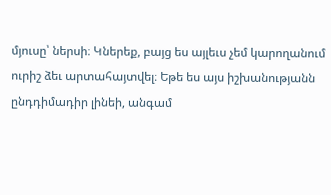մյուսը՝ ներսի։ Կներեք, բայց ես այլեւս չեմ կարողանում ուրիշ ձեւ արտահայտվել։ Եթե ես այս իշխանությանն ընդդիմադիր լինեի, անգամ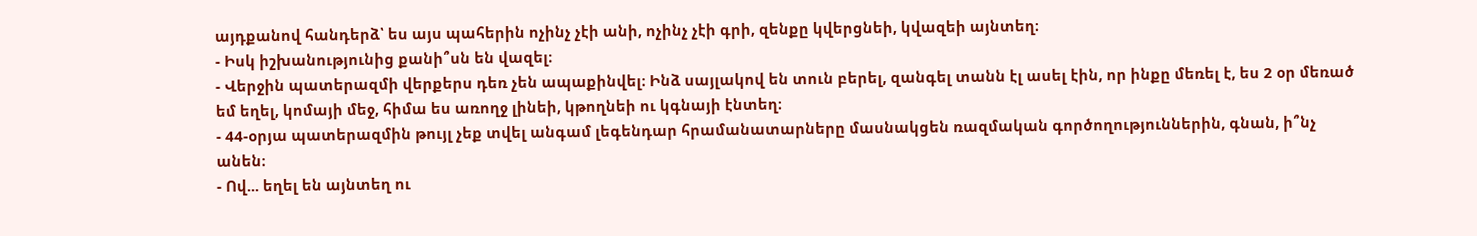այդքանով հանդերձ՝ ես այս պահերին ոչինչ չէի անի, ոչինչ չէի գրի, զենքը կվերցնեի, կվազեի այնտեղ։
- Իսկ իշխանությունից քանի՞սն են վազել։
- Վերջին պատերազմի վերքերս դեռ չեն ապաքինվել։ Ինձ սայլակով են տուն բերել, զանգել տանն էլ ասել էին, որ ինքը մեռել է, ես 2 օր մեռած եմ եղել, կոմայի մեջ, հիմա ես առողջ լինեի, կթողնեի ու կգնայի էնտեղ։
- 44-օրյա պատերազմին թույլ չեք տվել անգամ լեգենդար հրամանատարները մասնակցեն ռազմական գործողություններին, գնան, ի՞նչ անեն։
- Ով... եղել են այնտեղ ու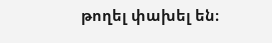թողել փախել են։